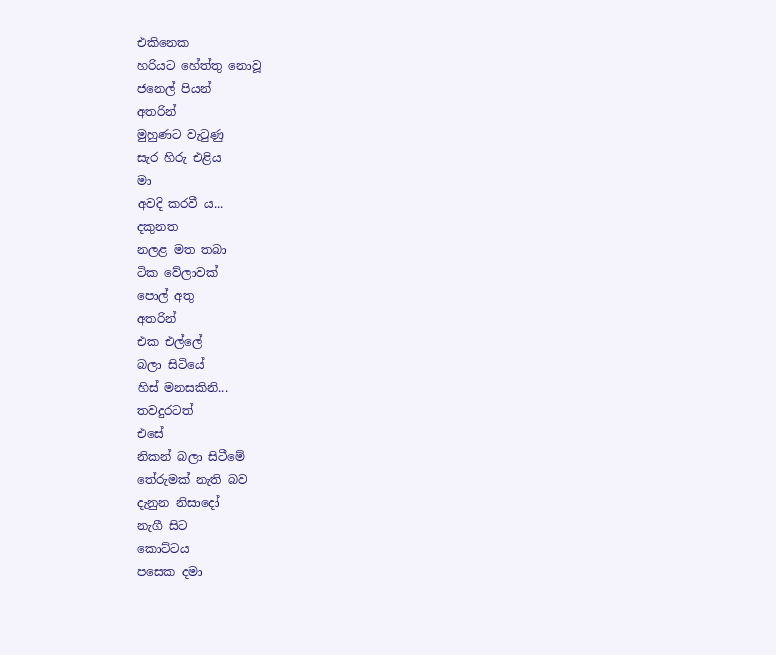එකිනෙක
හරියට හේත්තු නොවූ
ජනෙල් පියන්
අතරින්
මුහුණට වැටුණු
සැර හිරු එළිය
මා
අවදි කරවී ය...
දකුනත
නලළ මත තබා
ටික වේලාවක්
පොල් අතු
අතරින්
එක එල්ලේ
බලා සිටියේ
හිස් මනසකිනි...
තවදුරටත්
එසේ
නිකන් බලා සිටීමේ
තේරුමක් නැති බව
දැනුන නිසාදෝ
නැගී සිට
කොට්ටය
පසෙක දමා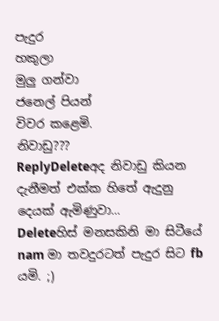පැදුර
හකුලා
මුලු ගන්වා
ජනෙල් පියන්
විවර කළෙමි.
නිවාඩු???
ReplyDeleteඅද නිවාඩු කියන දැනීමත් එක්ක හිතේ ඇදුනු දෙයක් ඇමිණුවා...
Deleteහිස් මනසකිනි මා සිටීයේ nam මා තවදුරටත් පැදුර සිට fb යමි. ;)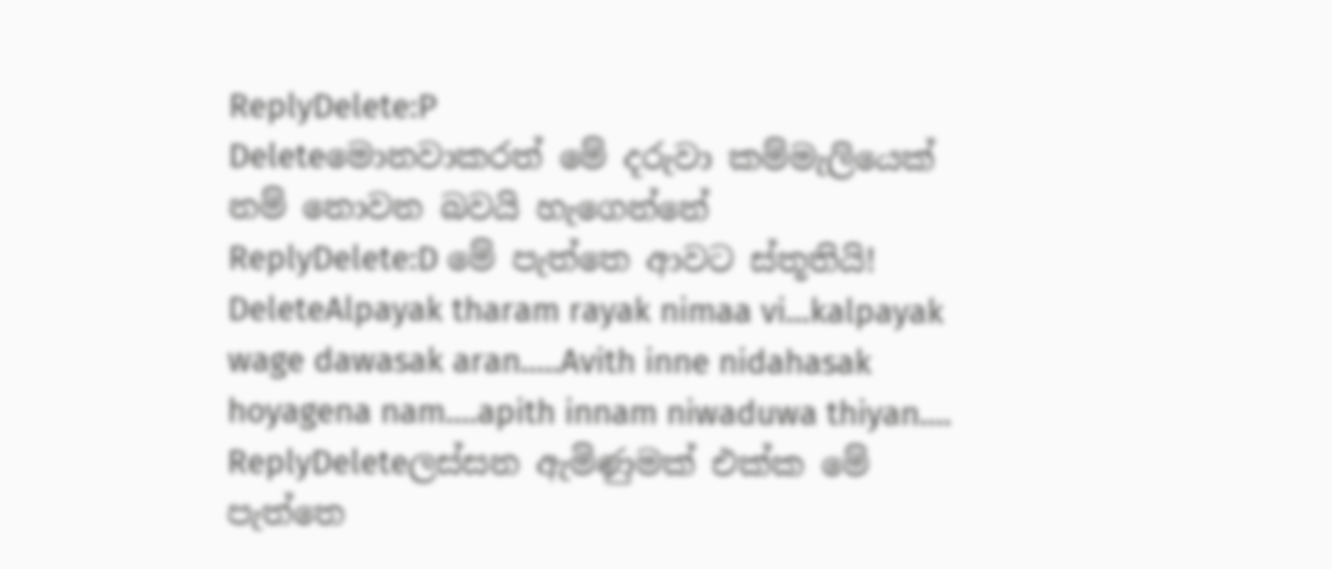ReplyDelete:P
Deleteමොනවාකරත් මේ දරුවා කම්මැලියෙක් නම් නොවන බවයි හැගෙන්නේ
ReplyDelete:D මේ පැත්තෙ ආවට ස්තූතියි!
DeleteAlpayak tharam rayak nimaa vi...kalpayak wage dawasak aran.....Avith inne nidahasak hoyagena nam....apith innam niwaduwa thiyan....
ReplyDeleteලස්සන ඇමිණුමක් එක්ක මේ පැත්තෙ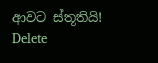ආවට ස්තූතියි!
Delete